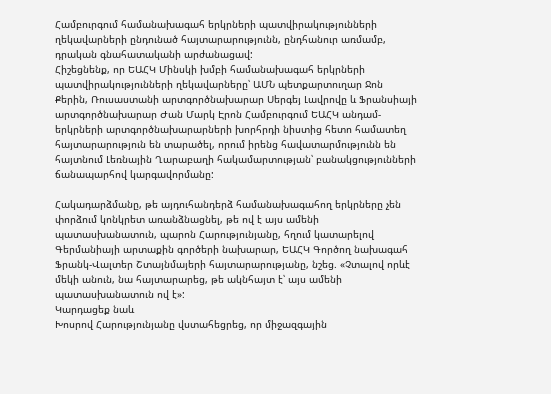Համբուրգում համանախագահ երկրների պատվիրակությունների ղեկավարների ընդունած հայտարարությունն, ընդհանուր առմամբ, դրական գնահատականի արժանացավ:
Հիշեցնենք, որ ԵԱՀԿ Մինսկի խմբի համանախագահ երկրների պատվիրակությունների ղեկավարները՝ ԱՄՆ պետքարտուղար Ջոն Քերին, Ռուսաստանի արտգործնախարար Սերգեյ Լավրովը և Ֆրանսիայի արտգործնախարար Ժան Մարկ Էրոն Համբուրգում ԵԱՀԿ անդամ-երկրների արտգործնախարարների խորհրդի նիստից հետո համատեղ հայտարարություն են տարածել, որում իրենց հավատարմությունն են հայտնում Լեռնային Ղարաբաղի հակամարտության՝ բանակցությունների ճանապարհով կարգավորմանը:

Հակադարձմանը, թե այդուհանդերձ համանախագահող երկրները չեն փորձում կոնկրետ առանձնացնել, թե ով է այս ամենի պատասխանատուն, պարոն Հարությունյանը, հղում կատարելով Գերմանիայի արտաքին գործերի նախարար, ԵԱՀԿ Գործող նախագահ Ֆրանկ-Վալտեր Շտայնմայերի հայտարարությանը, նշեց. «Չտալով որևէ մեկի անուն, նա հայտարարեց, թե ակնհայտ է՝ այս ամենի պատասխանատուն ով է»:
Կարդացեք նաև
Խոսրով Հարությունյանը վստահեցրեց, որ միջազգային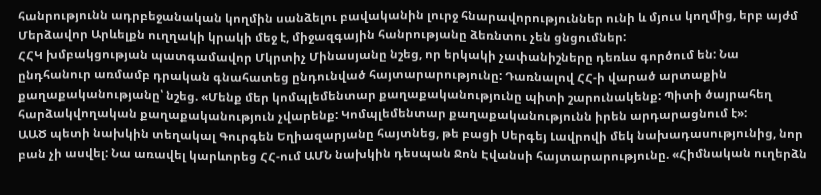հանրությունն ադրբեջանական կողմին սանձելու բավականին լուրջ հնարավորություններ ունի և մյուս կողմից, երբ այժմ Մերձավոր Արևելքն ուղղակի կրակի մեջ է, միջազգային հանրությանը ձեռնտու չեն ցնցումներ:
ՀՀԿ խմբակցության պատգամավոր Մկրտիչ Մինասյանը նշեց, որ երկակի չափանիշները դեռևս գործում են: Նա ընդհանուր առմամբ դրական գնահատեց ընդունված հայտարարությունը: Դառնալով ՀՀ-ի վարած արտաքին քաղաքականությանը՝ նշեց. «Մենք մեր կոմպլեմենտար քաղաքականությունը պիտի շարունակենք: Պիտի ծայրահեղ հարձակվողական քաղաքականություն չվարենք: Կոմպլեմենտար քաղաքականությունն իրեն արդարացնում է»:
ԱԱԾ պետի նախկին տեղակալ Գուրգեն Եղիազարյանը հայտնեց, թե բացի Սերգեյ Լավրովի մեկ նախադասությունից, նոր բան չի ասվել: Նա առավել կարևորեց ՀՀ-ում ԱՄՆ նախկին դեսպան Ջոն Էվանսի հայտարարությունը. «Հիմնական ուղերձն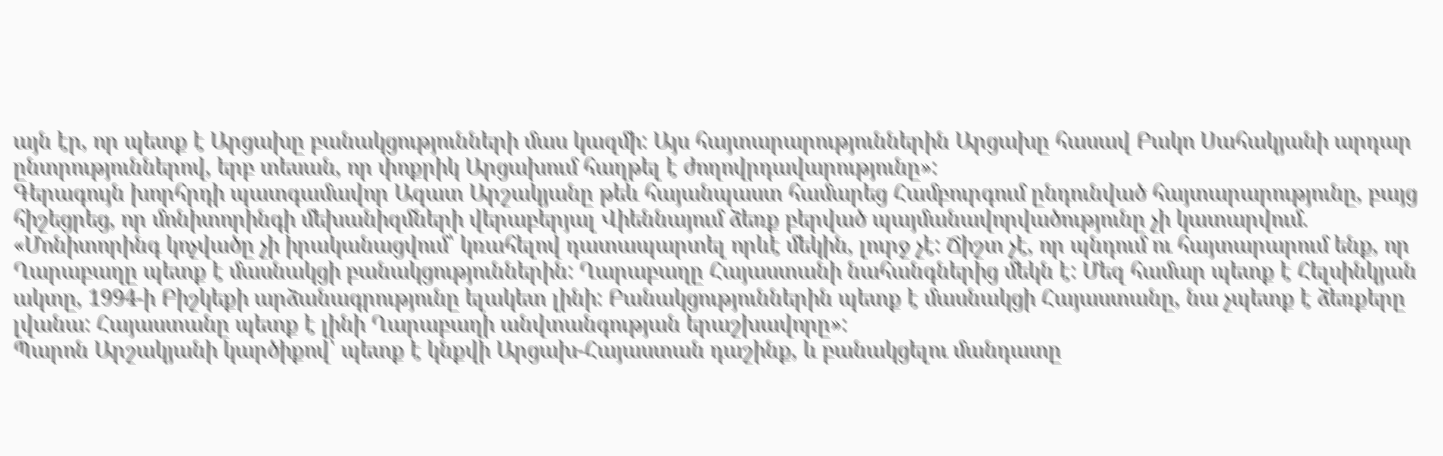այն էր, որ պետք է Արցախը բանակցությունների մաս կազմի: Այս հայտարարություններին Արցախը հասավ Բակո Սահակյանի արդար ընտրություններով, երբ տեսան, որ փոքրիկ Արցախում հաղթել է ժողովրդավարությունը»:
Գերագույն խորհրդի պատգամավոր Ազատ Արշակյանը թեև հայանպաստ համարեց Համբուրգում ընդունված հայտարարությունը, բայց հիշեցրեց, որ մոնիտորինգի մեխանիզմների վերաբերյալ Վիեննայում ձեռք բերված պայմանավորվածությունը չի կատարվում. «Մոնիտորինգ կոչվածը չի իրականացվում՝ կռահելով դատապարտել որևէ մեկին, լուրջ չէ: Ճիշտ չէ, որ պնդում ու հայտարարում ենք, որ Ղարաբաղը պետք է մասնակցի բանակցություններին: Ղարաբաղը Հայաստանի նահանգներից մեկն է: Մեզ համար պետք է Հելսինկյան ակտը, 1994-ի Բիշկեքի արձանագրությունը ելակետ լինի: Բանակցություններին պետք է մասնակցի Հայաստանը, նա չպետք է ձեռքերը լվանա: Հայաստանը պետք է լինի Ղարաբաղի անվտանգության երաշխավորը»:
Պարոն Արշակյանի կարծիքով՝ պետք է կնքվի Արցախ-Հայաստան դաշինք, և բանակցելու մանդատը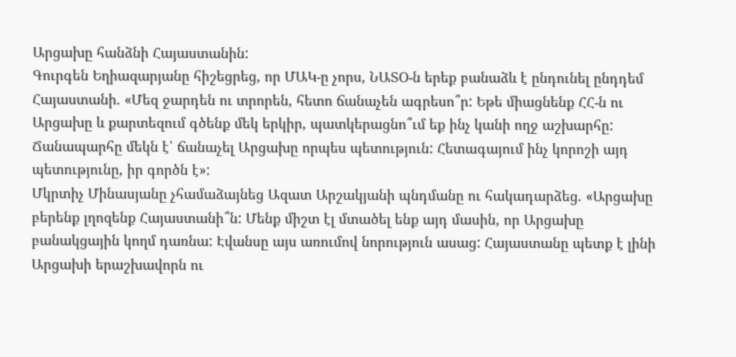Արցախը հանձնի Հայաստանին:
Գուրգեն Եղիազարյանը հիշեցրեց, որ ՄԱԿ-ը չորս, ՆԱՏՕ-ն երեք բանաձև է ընդունել ընդդեմ Հայաստանի. «Մեզ ջարդեն ու տրորեն, հետո ճանաչեն ագրեսո՞ր: Եթե միացնենք ՀՀ-ն ու Արցախը և քարտեզում գծենք մեկ երկիր, պատկերացնո՞ւմ եք ինչ կանի ողջ աշխարհը: Ճանապարհը մեկն է՝ ճանաչել Արցախը որպես պետություն: Հետագայում ինչ կորոշի այդ պետությունը, իր գործն է»:
Մկրտիչ Մինասյանը չհամաձայնեց Ազատ Արշակյանի պնդմանը ու հակադարձեց. «Արցախը բերենք լղոզենք Հայաստանի՞ն: Մենք միշտ էլ մտածել ենք այդ մասին, որ Արցախը բանակցային կողմ դառնա: Էվանսը այս առումով նորություն ասաց: Հայաստանը պետք է լինի Արցախի երաշխավորն ու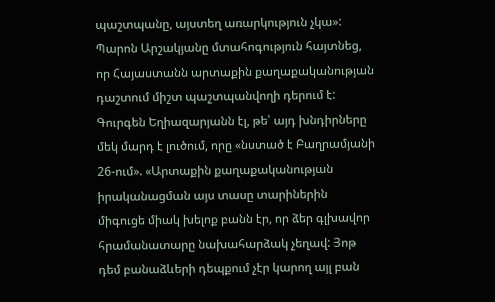պաշտպանը, այստեղ առարկություն չկա»:
Պարոն Արշակյանը մտահոգություն հայտնեց, որ Հայաստանն արտաքին քաղաքականության դաշտում միշտ պաշտպանվողի դերում է: Գուրգեն Եղիազարյանն էլ, թե՝ այդ խնդիրները մեկ մարդ է լուծում, որը «նստած է Բաղրամյանի 26-ում». «Արտաքին քաղաքականության իրականացման այս տասը տարիներին միգուցե միակ խելոք բանն էր, որ ձեր գլխավոր հրամանատարը նախահարձակ չեղավ: Յոթ դեմ բանաձևերի դեպքում չէր կարող այլ բան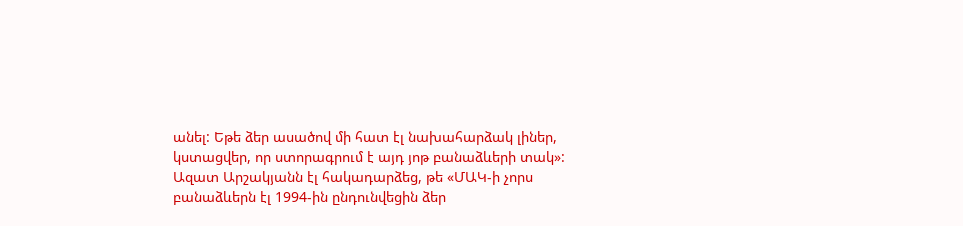անել: Եթե ձեր ասածով մի հատ էլ նախահարձակ լիներ, կստացվեր, որ ստորագրում է այդ յոթ բանաձևերի տակ»:
Ազատ Արշակյանն էլ հակադարձեց, թե «ՄԱԿ-ի չորս բանաձևերն էլ 1994-ին ընդունվեցին ձեր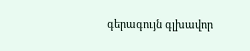գերագույն գլխավոր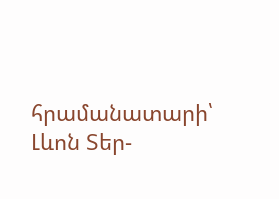հրամանատարի՝ Լևոն Տեր-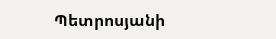Պետրոսյանի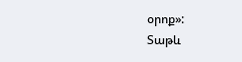օրոք»:
Տաթև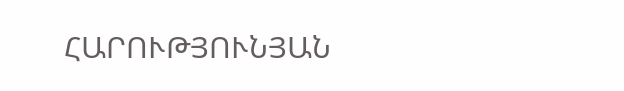ՀԱՐՈՒԹՅՈՒՆՅԱՆ